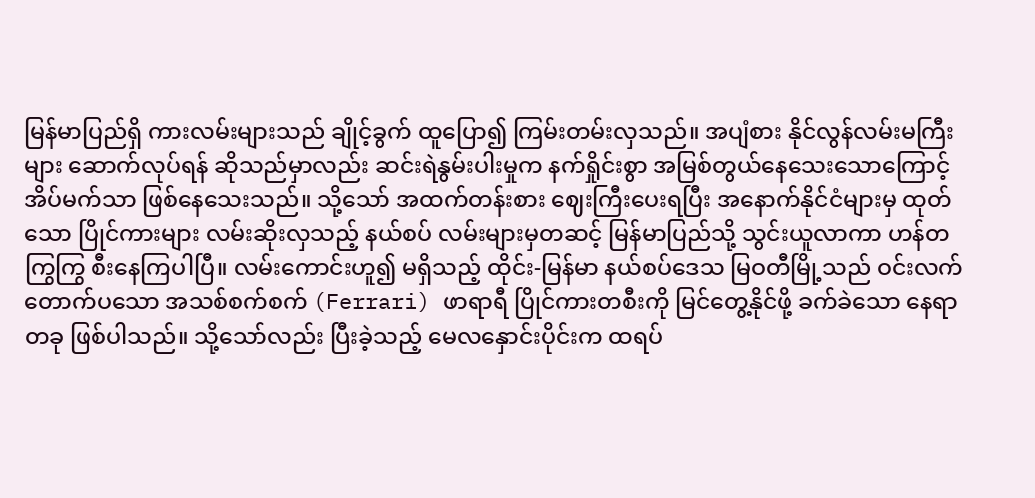မြန်မာပြည်ရှိ ကားလမ်းများသည် ချိုင့်ခွက် ထူပြော၍ ကြမ်းတမ်းလှသည်။ အပျံစား နိုင်လွန်လမ်းမကြီးများ ဆောက်လုပ်ရန် ဆိုသည်မှာလည်း ဆင်းရဲနွမ်းပါးမှုက နက်ရှိုင်းစွာ အမြစ်တွယ်နေသေးသောကြောင့် အိပ်မက်သာ ဖြစ်နေသေးသည်။ သို့သော် အထက်တန်းစား ဈေးကြီးပေးရပြီး အနောက်နိုင်ငံများမှ ထုတ်သော ပြိုင်ကားများ လမ်းဆိုးလှသည့် နယ်စပ် လမ်းများမှတဆင့် မြန်မာပြည်သို့ သွင်းယူလာကာ ဟန်တကြွကြွ စီးနေကြပါပြီ။ လမ်းကောင်းဟူ၍ မရှိသည့် ထိုင်း-မြန်မာ နယ်စပ်ဒေသ မြဝတီမြို့သည် ဝင်းလက်တောက်ပသော အသစ်စက်စက် (Ferrari) ဖာရာရီ ပြိုင်ကားတစီးကို မြင်တွေ့နိုင်ဖို့ ခက်ခဲသော နေရာတခု ဖြစ်ပါသည်။ သို့သော်လည်း ပြီးခဲ့သည့် မေလနှောင်းပိုင်းက ထရပ်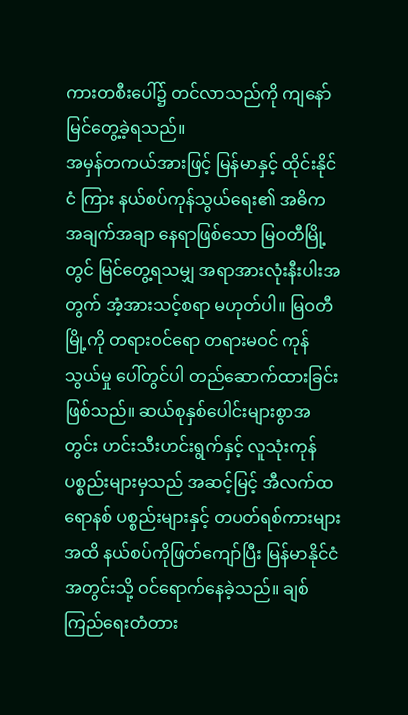ကားတစီးပေါ်၌ တင်လာသည်ကို ကျနော် မြင်တွေ့ခဲ့ရသည်။
အမှန်တကယ်အားဖြင့် မြန်မာနှင့် ထိုင်းနိုင်ငံ ကြား နယ်စပ်ကုန်သွယ်ရေး၏ အဓိက အချက်အချာ နေရာဖြစ်သော မြဝတီမြို့တွင် မြင်တွေ့ရသမျှ အရာအားလုံးနီးပါးအတွက် အံ့အားသင့်စရာ မဟုတ်ပါ။ မြဝတီမြို့ကို တရားဝင်ရော တရားမဝင် ကုန်သွယ်မှု ပေါ်တွင်ပါ တည်ဆောက်ထားခြင်း ဖြစ်သည်။ ဆယ်စုနှစ်ပေါင်းများစွာအတွင်း ဟင်းသီးဟင်းရွက်နှင့် လူသုံးကုန် ပစ္စည်းများမှသည် အဆင့်မြင့် အီလက်ထရောနစ် ပစ္စည်းများနှင့် တပတ်ရစ်ကားများအထိ နယ်စပ်ကိုဖြတ်ကျော်ပြီး မြန်မာနိုင်ငံအတွင်းသို့ ဝင်ရောက်နေခဲ့သည်။ ချစ်ကြည်ရေးတံတား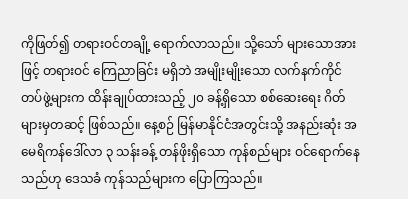ကိုဖြတ်၍ တရားဝင်တချို့ ရောက်လာသည်။ သို့သော် များသောအားဖြင့် တရားဝင် ကြေညာခြင်း မရှိဘဲ အမျိုးမျိုးသော လက်နက်ကိုင် တပ်ဖွဲ့များက ထိန်းချုပ်ထားသည့် ၂၀ ခန့်ရှိသော စစ်ဆေးရေး ဂိတ်များမှတဆင့် ဖြစ်သည်။ နေ့စဉ် မြန်မာနိုင်ငံအတွင်းသို့ အနည်းဆုံး အမေရိကန်ဒေါ်လာ ၃ သန်းခန့် တန်ဖိုးရှိသော ကုန်စည်များ ဝင်ရောက်နေသည်ဟု ဒေသခံ ကုန်သည်များက ပြောကြသည်။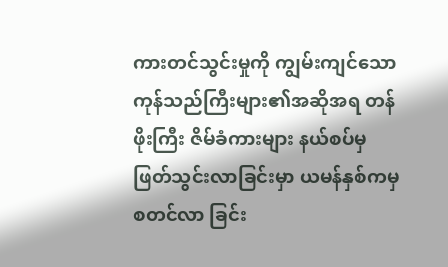ကားတင်သွင်းမှုကို ကျွမ်းကျင်သော ကုန်သည်ကြီးများ၏အဆိုအရ တန်ဖိုးကြီး ဇိမ်ခံကားများ နယ်စပ်မှ ဖြတ်သွင်းလာခြင်းမှာ ယမန်နှစ်ကမှ စတင်လာ ခြင်း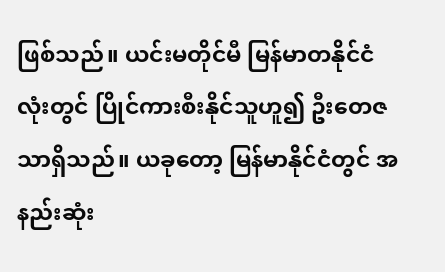ဖြစ်သည်။ ယင်းမတိုင်မီ မြန်မာတနိုင်ငံလုံးတွင် ပြိုင်ကားစီးနိုင်သူဟူ၍ ဦးတေဇသာရှိသည်။ ယခုတော့ မြန်မာနိုင်ငံတွင် အနည်းဆုံး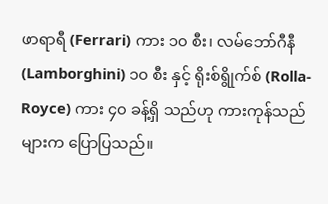ဖာရာရီ (Ferrari) ကား ၁၀ စီး၊ လမ်ဘော်ဂီနီ (Lamborghini) ၁၀ စီး နှင့် ရိုးစ်ရွိုက်စ် (Rolla-Royce) ကား ၄၀ ခန့်ရှိ သည်ဟု ကားကုန်သည်များက ပြောပြသည်။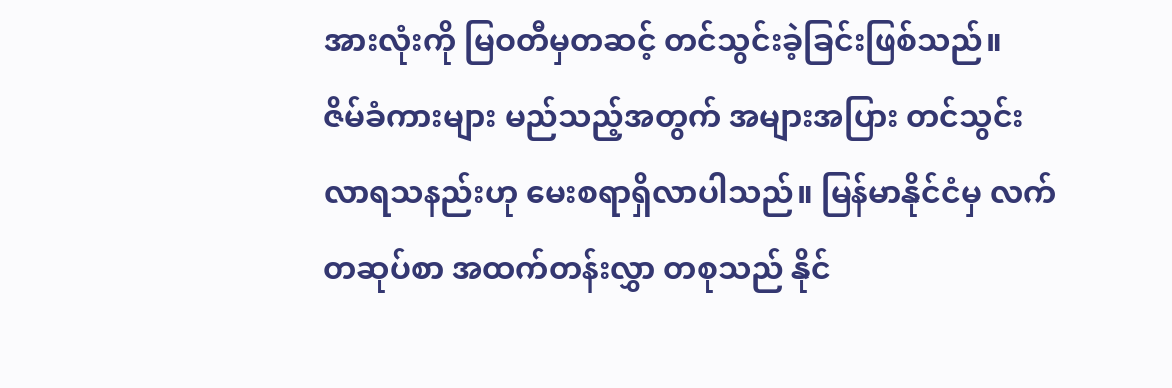အားလုံးကို မြဝတီမှတဆင့် တင်သွင်းခဲ့ခြင်းဖြစ်သည်။
ဇိမ်ခံကားများ မည်သည့်အတွက် အများအပြား တင်သွင်းလာရသနည်းဟု မေးစရာရှိလာပါသည်။ မြန်မာနိုင်ငံမှ လက်တဆုပ်စာ အထက်တန်းလွှာ တစုသည် နိုင်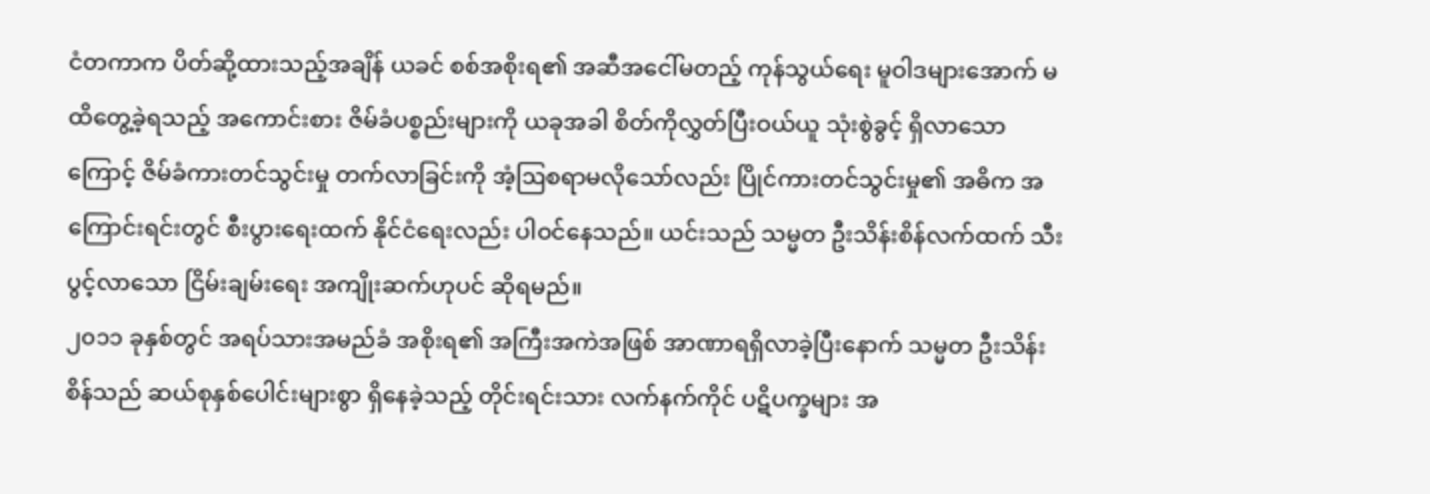ငံတကာက ပိတ်ဆို့ထားသည့်အချိန် ယခင် စစ်အစိုးရ၏ အဆီအငေါ်မတည့် ကုန်သွယ်ရေး မူဝါဒများအောက် မထိတွေ့ခဲ့ရသည့် အကောင်းစား ဇိမ်ခံပစ္စည်းများကို ယခုအခါ စိတ်ကိုလွှတ်ပြီးဝယ်ယူ သုံးစွဲခွင့် ရှိလာသောကြောင့် ဇိမ်ခံကားတင်သွင်းမှု တက်လာခြင်းကို အံ့ဩစရာမလိုသော်လည်း ပြိုင်ကားတင်သွင်းမှု၏ အဓိက အကြောင်းရင်းတွင် စီးပွားရေးထက် နိုင်ငံရေးလည်း ပါဝင်နေသည်။ ယင်းသည် သမ္မတ ဦးသိန်းစိန်လက်ထက် သီးပွင့်လာသော ငြိမ်းချမ်းရေး အကျိုးဆက်ဟုပင် ဆိုရမည်။
၂၀၁၁ ခုနှစ်တွင် အရပ်သားအမည်ခံ အစိုးရ၏ အကြီးအကဲအဖြစ် အာဏာရရှိလာခဲ့ပြီးနောက် သမ္မတ ဦးသိန်းစိန်သည် ဆယ်စုနှစ်ပေါင်းများစွာ ရှိနေခဲ့သည့် တိုင်းရင်းသား လက်နက်ကိုင် ပဋိပက္ခများ အ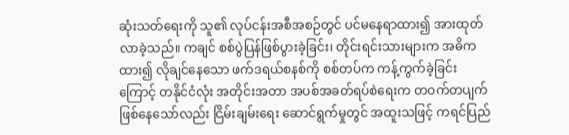ဆုံးသတ်ရေးကို သူ၏ လုပ်ငန်းအစီအစဉ်တွင် ပင်မနေရာထား၍ အားထုတ်လာခဲ့သည်။ ကချင် စစ်ပွဲပြန်ဖြစ်ပွားခဲ့ခြင်း၊ တိုင်းရင်းသားများက အဓိကထား၍ လိုချင်နေသော ဖက်ဒရယ်စနစ်ကို စစ်တပ်က ကန့်ကွက်ခဲ့ခြင်းကြောင့် တနိုင်ငံလုံး အတိုင်းအတာ အပစ်အခတ်ရပ်စဲရေးက တဝက်တပျက် ဖြစ်နေသော်လည်း ငြိမ်းချမ်းရေး ဆောင်ရွက်မှုတွင် အထူးသဖြင့် ကရင်ပြည်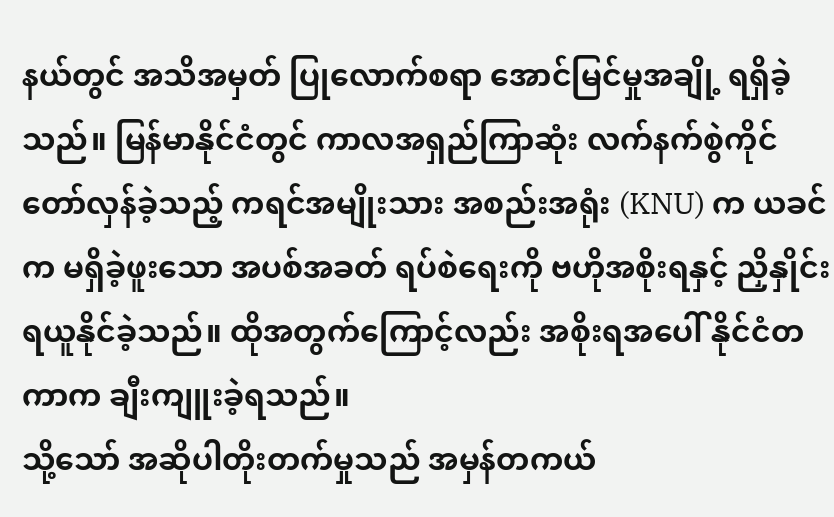နယ်တွင် အသိအမှတ် ပြုလောက်စရာ အောင်မြင်မှုအချို့ ရရှိခဲ့သည်။ မြန်မာနိုင်ငံတွင် ကာလအရှည်ကြာဆုံး လက်နက်စွဲကိုင် တော်လှန်ခဲ့သည့် ကရင်အမျိုးသား အစည်းအရုံး (KNU) က ယခင်က မရှိခဲ့ဖူးသော အပစ်အခတ် ရပ်စဲရေးကို ဗဟိုအစိုးရနှင့် ညှိနှိုင်းရယူနိုင်ခဲ့သည်။ ထိုအတွက်ကြောင့်လည်း အစိုးရအပေါ် နိုင်ငံတကာက ချီးကျူးခဲ့ရသည်။
သို့သော် အဆိုပါတိုးတက်မှုသည် အမှန်တကယ်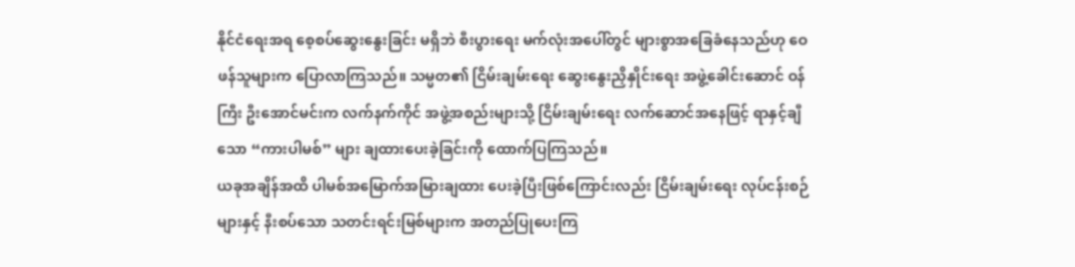နိုင်ငံရေးအရ စေ့စပ်ဆွေးနွေးခြင်း မရှိဘဲ စီးပွားရေး မက်လုံးအပေါ်တွင် များစွာအခြေခံနေသည်ဟု ဝေဖန်သူများက ပြောလာကြသည်။ သမ္မတ၏ ငြိမ်းချမ်းရေး ဆွေးနွေးညှိနှိုင်းရေး အဖွဲ့ခေါင်းဆောင် ဝန်ကြီး ဦးအောင်မင်းက လက်နက်ကိုင် အဖွဲ့အစည်းများသို့ ငြိမ်းချမ်းရေး လက်ဆောင်အနေဖြင့် ရာနှင့်ချီသော “ကားပါမစ်” များ ချထားပေးခဲ့ခြင်းကို ထောက်ပြကြသည်။
ယခုအချိန်အထိ ပါမစ်အမြောက်အမြားချထား ပေးခဲ့ပြီးဖြစ်ကြောင်းလည်း ငြိမ်းချမ်းရေး လုပ်ငန်းစဉ်များနှင့် နီးစပ်သော သတင်းရင်းမြစ်များက အတည်ပြုပေးကြ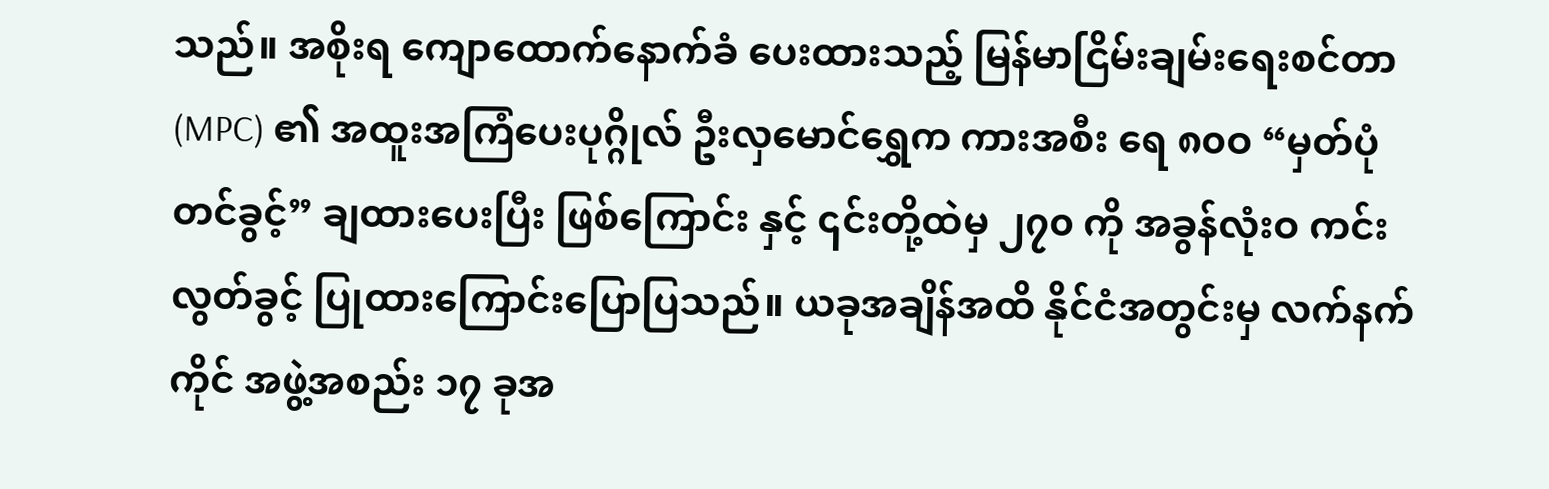သည်။ အစိုးရ ကျောထောက်နောက်ခံ ပေးထားသည့် မြန်မာငြိမ်းချမ်းရေးစင်တာ (MPC) ၏ အထူးအကြံပေးပုဂ္ဂိုလ် ဦးလှမောင်ရွှေက ကားအစီး ရေ ၈၀ဝ “မှတ်ပုံတင်ခွင့်” ချထားပေးပြီး ဖြစ်ကြောင်း နှင့် ၎င်းတို့ထဲမှ ၂၇၀ ကို အခွန်လုံးဝ ကင်းလွတ်ခွင့် ပြုထားကြောင်းပြောပြသည်။ ယခုအချိန်အထိ နိုင်ငံအတွင်းမှ လက်နက်ကိုင် အဖွဲ့အစည်း ၁၇ ခုအ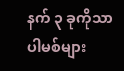နက် ၃ ခုကိုသာ ပါမစ်များ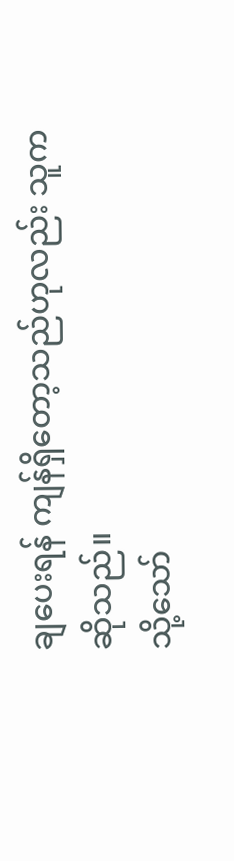ချပေးရန် ကျန်ရှိတော့သည်ဟုလည်း သူကဆိုသည်။
သို့သော်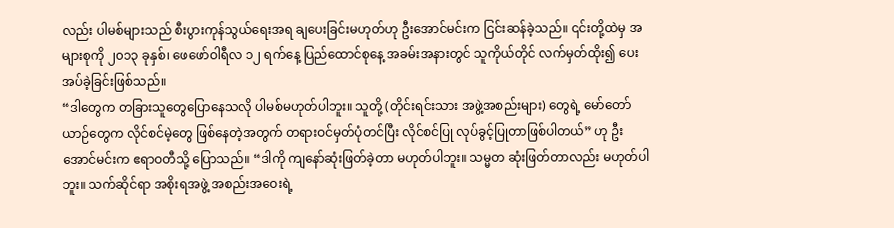လည်း ပါမစ်များသည် စီးပွားကုန်သွယ်ရေးအရ ချပေးခြင်းမဟုတ်ဟု ဦးအောင်မင်းက ငြင်းဆန်ခဲ့သည်။ ၎င်းတို့ထဲမှ အများစုကို ၂၀၁၃ ခုနှစ်၊ ဖေဖော်ဝါရီလ ၁၂ ရက်နေ့ ပြည်ထောင်စုနေ့ အခမ်းအနားတွင် သူကိုယ်တိုင် လက်မှတ်ထိုး၍ ပေးအပ်ခဲ့ခြင်းဖြစ်သည်။
“ဒါတွေက တခြားသူတွေပြောနေသလို ပါမစ်မဟုတ်ပါဘူး။ သူတို့ (တိုင်းရင်းသား အဖွဲ့အစည်းများ) တွေရဲ့ မော်တော်ယာဉ်တွေက လိုင်စင်မဲ့တွေ ဖြစ်နေတဲ့အတွက် တရားဝင်မှတ်ပုံတင်ပြီး လိုင်စင်ပြု လုပ်ခွင့်ပြုတာဖြစ်ပါတယ်” ဟု ဦးအောင်မင်းက ဧရာဝတီသို့ ပြောသည်။ “ဒါကို ကျနော်ဆုံးဖြတ်ခဲ့တာ မဟုတ်ပါဘူး။ သမ္မတ ဆုံးဖြတ်တာလည်း မဟုတ်ပါဘူး။ သက်ဆိုင်ရာ အစိုးရအဖွဲ့ အစည်းအဝေးရဲ့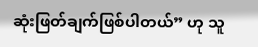ဆုံးဖြတ်ချက်ဖြစ်ပါတယ်” ဟု သူ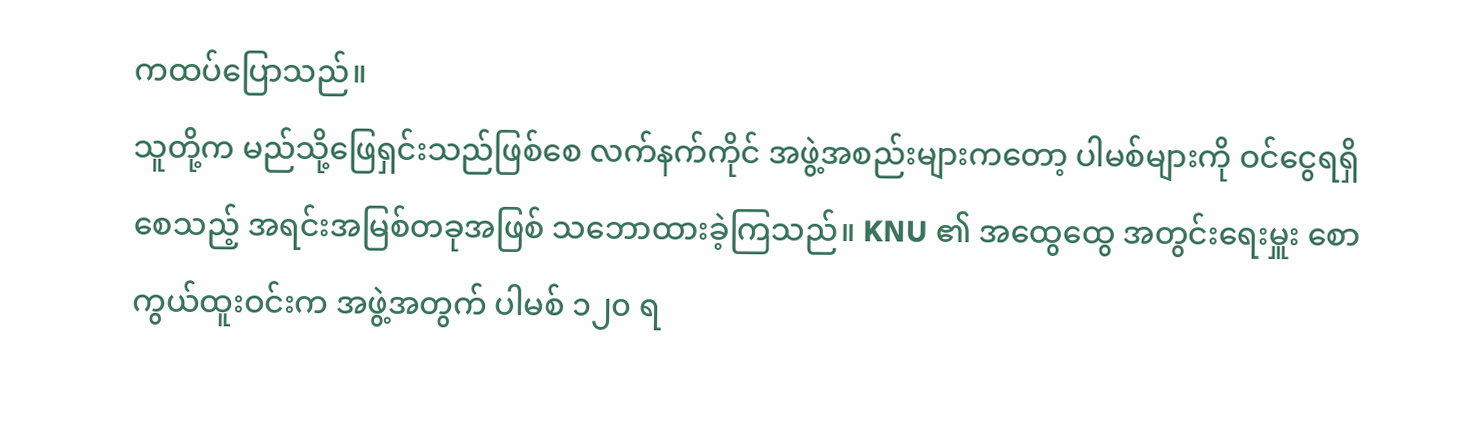ကထပ်ပြောသည်။
သူတို့က မည်သို့ဖြေရှင်းသည်ဖြစ်စေ လက်နက်ကိုင် အဖွဲ့အစည်းများကတော့ ပါမစ်များကို ဝင်ငွေရရှိစေသည့် အရင်းအမြစ်တခုအဖြစ် သဘောထားခဲ့ကြသည်။ KNU ၏ အထွေထွေ အတွင်းရေးမှူး စောကွယ်ထူးဝင်းက အဖွဲ့အတွက် ပါမစ် ၁၂၀ ရ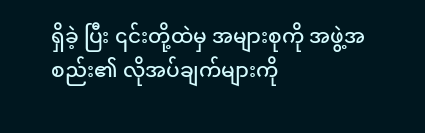ရှိခဲ့ ပြီး ၎င်းတို့ထဲမှ အများစုကို အဖွဲ့အစည်း၏ လိုအပ်ချက်များကို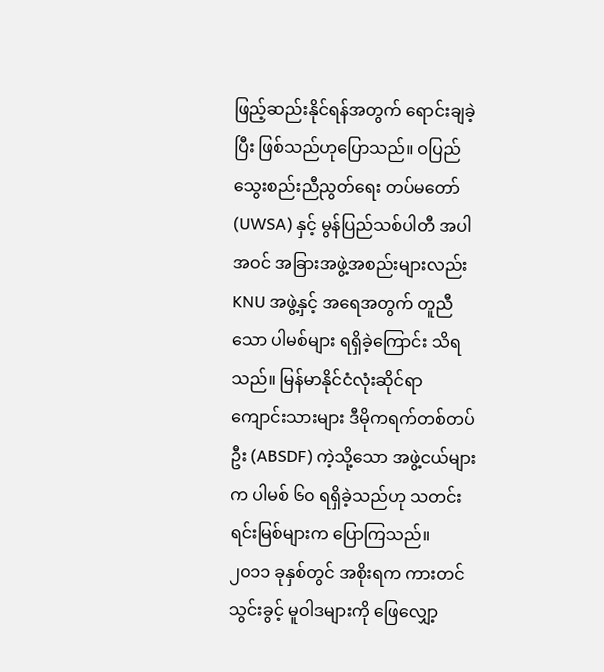ဖြည့်ဆည်းနိုင်ရန်အတွက် ရောင်းချခဲ့ပြီး ဖြစ်သည်ဟုပြောသည်။ ဝပြည် သွေးစည်းညီညွတ်ရေး တပ်မတော် (UWSA) နှင့် မွန်ပြည်သစ်ပါတီ အပါအဝင် အခြားအဖွဲ့အစည်းများလည်း KNU အဖွဲ့နှင့် အရေအတွက် တူညီသော ပါမစ်များ ရရှိခဲ့ကြောင်း သိရသည်။ မြန်မာနိုင်ငံလုံးဆိုင်ရာ ကျောင်းသားများ ဒီမိုကရက်တစ်တပ်ဦး (ABSDF) ကဲ့သို့သော အဖွဲ့ငယ်များက ပါမစ် ၆၀ ရရှိခဲ့သည်ဟု သတင်းရင်းမြစ်များက ပြောကြသည်။
၂၀၁၁ ခုနှစ်တွင် အစိုးရက ကားတင်သွင်းခွင့် မူဝါဒများကို ဖြေလျှော့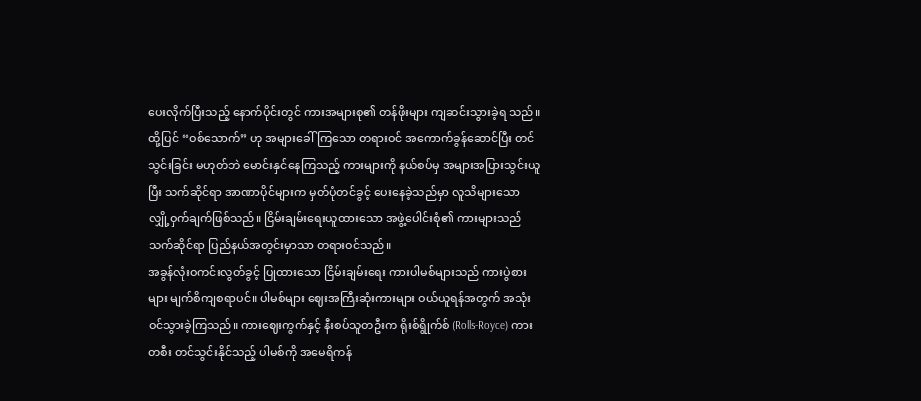ပေးလိုက်ပြီးသည့် နောက်ပိုင်းတွင် ကားအများစု၏ တန်ဖိုးများ ကျဆင်းသွားခဲ့ရ သည်။ ထို့ပြင် “ဝစ်သောက်” ဟု အများခေါ်ကြသော တရားဝင် အကောက်ခွန်ဆောင်ပြီး တင်သွင်းခြင်း မဟုတ်ဘဲ မောင်းနှင်နေကြသည့် ကားများကို နယ်စပ်မှ အများအပြားသွင်းယူပြီး သက်ဆိုင်ရာ အာဏာပိုင်များက မှတ်ပုံတင်ခွင့် ပေးနေခဲ့သည်မှာ လူသိများသော လျှို့ဝှက်ချက်ဖြစ်သည်။ ငြိမ်းချမ်းရေးယူထားသော အဖွဲ့ပေါင်းစုံ၏ ကားများသည် သက်ဆိုင်ရာ ပြည်နယ်အတွင်းမှာသာ တရားဝင်သည်။
အခွန်လုံးဝကင်းလွတ်ခွင့် ပြုထားသော ငြိမ်းချမ်းရေး ကားပါမစ်များသည် ကားပွဲစားများ မျက်စိကျစရာပင်။ ပါမစ်များ ဈေးအကြီးဆုံးကားများ ဝယ်ယူရန်အတွက် အသုံးဝင်သွားခဲ့ကြသည်။ ကားဈေးကွက်နှင့် နီးစပ်သူတဦးက ရိုးစ်ရွိုက်စ် (Rolls-Royce) ကားတစီး တင်သွင်းနိုင်သည့် ပါမစ်ကို အမေရိကန်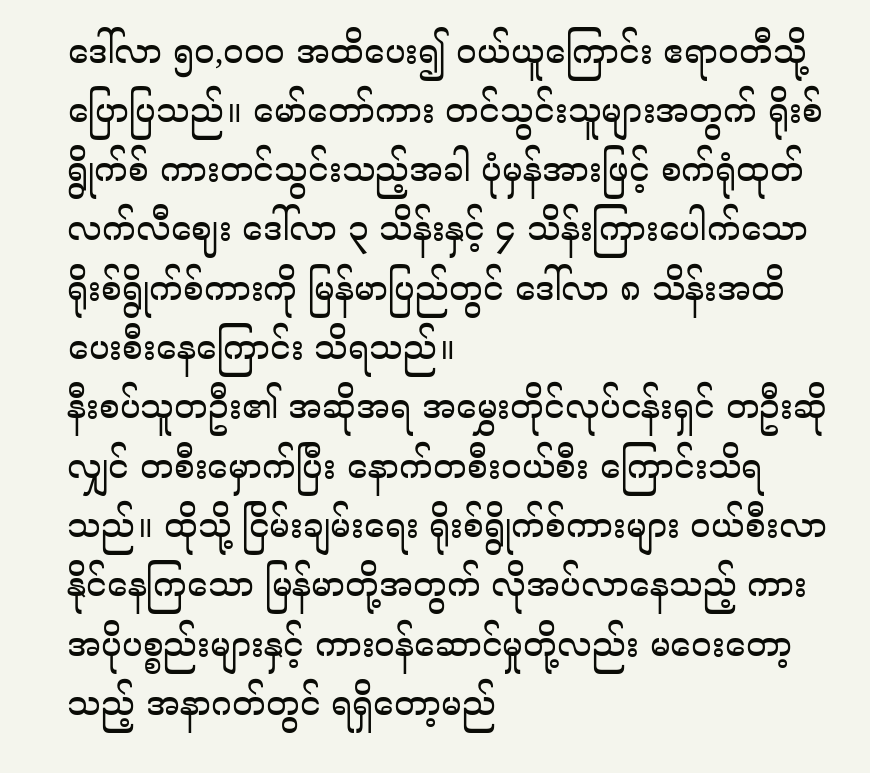ဒေါ်လာ ၅၀,ဝဝဝ အထိပေး၍ ဝယ်ယူကြောင်း ဧရာဝတီသို့ပြောပြသည်။ မော်တော်ကား တင်သွင်းသူများအတွက် ရိုးစ်ရွိုက်စ် ကားတင်သွင်းသည့်အခါ ပုံမှန်အားဖြင့် စက်ရုံထုတ် လက်လီဈေး ဒေါ်လာ ၃ သိန်းနှင့် ၄ သိန်းကြားပေါက်သော ရိုးစ်ရွိုက်စ်ကားကို မြန်မာပြည်တွင် ဒေါ်လာ ၈ သိန်းအထိ ပေးစီးနေကြောင်း သိရသည်။
နီးစပ်သူတဦး၏ အဆိုအရ အမွှေးတိုင်လုပ်ငန်းရှင် တဦးဆိုလျှင် တစီးမှောက်ပြီး နောက်တစီးဝယ်စီး ကြောင်းသိရသည်။ ထိုသို့ ငြိမ်းချမ်းရေး ရိုးစ်ရွိုက်စ်ကားများ ဝယ်စီးလာနိုင်နေကြသော မြန်မာတို့အတွက် လိုအပ်လာနေသည့် ကားအပိုပစ္စည်းများနှင့် ကားဝန်ဆောင်မှုတို့လည်း မဝေးတော့သည့် အနာဂတ်တွင် ရရှိတော့မည်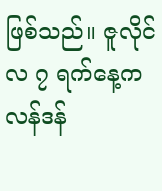ဖြစ်သည်။ ဇူလိုင်လ ၇ ရက်နေ့က လန်ဒန်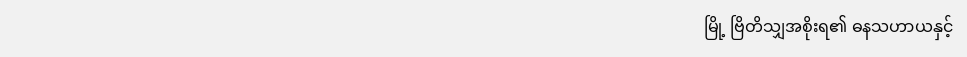မြို့ ဗြိတိသျှအစိုးရ၏ ဓနသဟာယနှင့်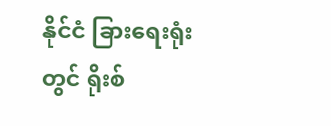နိုင်ငံ ခြားရေးရုံးတွင် ရိုးစ်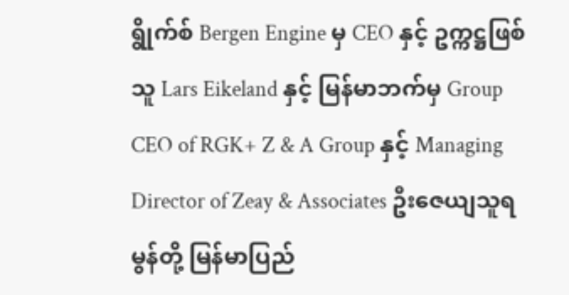ရွိုက်စ် Bergen Engine မှ CEO နှင့် ဥက္ကဋ္ဌဖြစ်သူ Lars Eikeland နှင့် မြန်မာဘက်မှ Group CEO of RGK+ Z & A Group နှင့် Managing Director of Zeay & Associates ဦးဇေယျသူရမွန်တို့ မြန်မာပြည်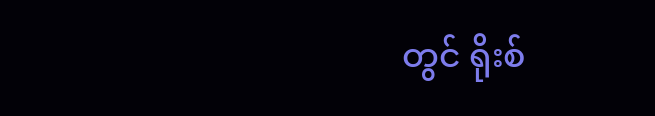တွင် ရိုးစ်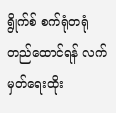ရွိုက်စ် စက်ရုံတရုံ တည်ထောင်ရန် လက်မှတ်ရေးထိုး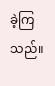ခဲ့ကြသည်။